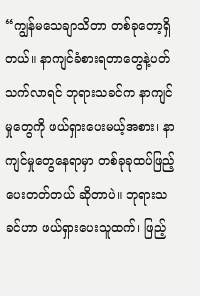“ကျွန်မသေချာသိတာ တစ်ခုတော့ရှိတယ်။ နာကျင်ခံစားရတာတွေနဲ့ပတ်သက်လာရင် ဘုရားသခင်က နာကျင်မှုတွေကို ဖယ်ရှားပေးမယ့်အစား၊ နာကျင်မှုတွေနေရာမှာ တစ်ခုခုထပ်ဖြည့်ပေးတတ်တယ် ဆိုတာပဲ။ ဘုရားသခင်ဟာ ဖယ်ရှားပေးသူထက်၊ ဖြည့်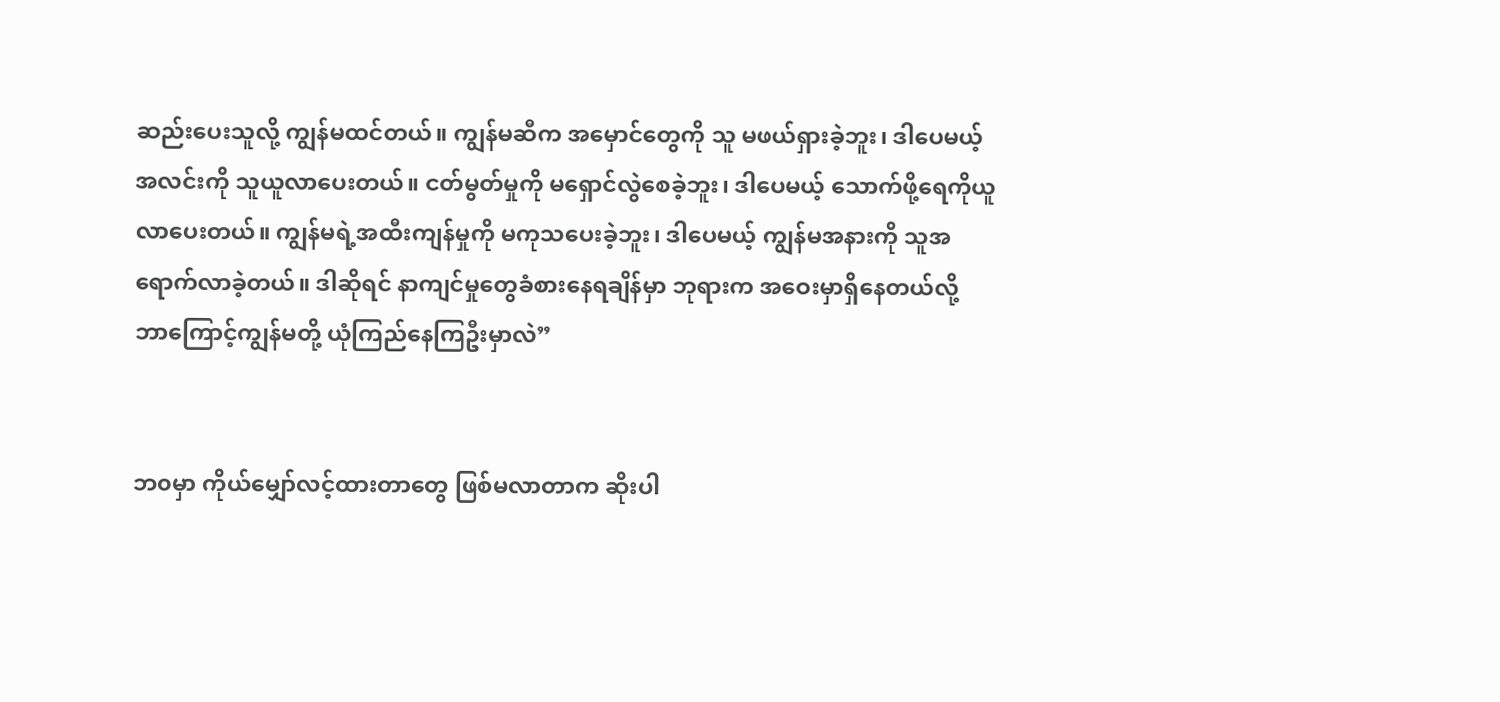ဆည်းပေးသူလို့ ကျွန်မထင်တယ်။ ကျွန်မဆီက အမှောင်တွေကို သူ မဖယ်ရှားခဲ့ဘူး၊ ဒါပေမယ့် အလင်းကို သူယူလာပေးတယ်။ ငတ်မွတ်မှုကို မရှောင်လွဲစေခဲ့ဘူး၊ ဒါပေမယ့် သောက်ဖို့ရေကိုယူလာပေးတယ်။ ကျွန်မရဲ့အထီးကျန်မှုကို မကုသပေးခဲ့ဘူး၊ ဒါပေမယ့် ကျွန်မအနားကို သူအရောက်လာခဲ့တယ်။ ဒါဆိုရင် နာကျင်မှုတွေခံစားနေရချိန်မှာ ဘုရားက အဝေးမှာရှိနေတယ်လို့ ဘာကြောင့်ကျွန်မတို့ ယုံကြည်နေကြဦးမှာလဲ”


ဘ၀မှာ ကိုယ်မျှော်လင့်ထားတာတွေ ဖြစ်မလာတာက ဆိုးပါ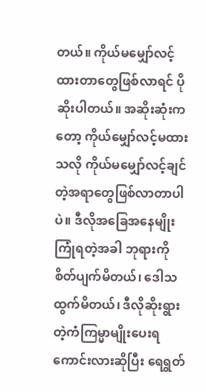တယ်။ ကိုယ်မမျှော်လင့်ထားတာတွေဖြစ်လာရင် ပိုဆိုးပါတယ်။ အဆိုးဆုံးကတော့ ကိုယ်မျှော်လင့်မထားသလို ကိုယ်မမျှော်လင့်ချင်တဲ့အရာတွေဖြစ်လာတာပါပဲ။ ဒီလိုအခြေအနေမျိုးကြုံရတဲ့အခါ ဘုရားကို စိတ်ပျက်မိတယ်၊ ဒေါသထွက်မိတယ်၊ ဒီလိုဆိုးရွားတဲ့ကံကြမ္မာမျိုးပေးရကောင်းလားဆိုပြီး ရေရွတ်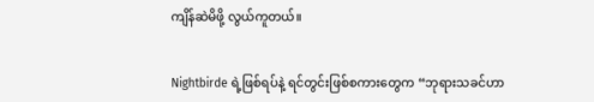ကျိန်ဆဲမိဖို့ လွယ်ကူတယ်။


Nightbirde ရဲ့ဖြစ်ရပ်နဲ့ ရင်တွင်းဖြစ်စကားတွေက “ဘုရားသခင်ဟာ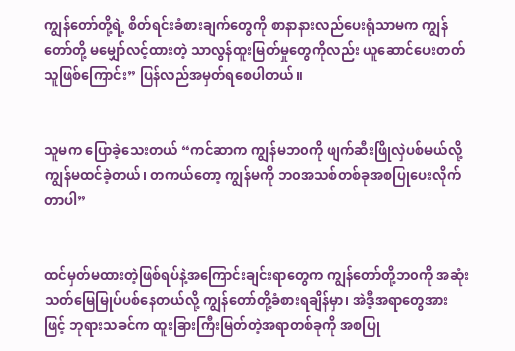ကျွန်တော်တို့ရဲ့ စိတ်ရင်းခံစားချက်တွေကို စာနာနားလည်ပေးရုံသာမက ကျွန်တော်တို့ မမျှော်လင့်ထားတဲ့ သာလွန်ထူးမြတ်မှုတွေကိုလည်း ယူဆောင်ပေးတတ်သူဖြစ်ကြောင်း” ပြန်လည်အမှတ်ရစေပါတယ်။


သူမက ပြောခဲ့သေးတယ် “ကင်ဆာက ကျွန်မဘ၀ကို ဖျက်ဆီးဖြိုလှဲပစ်မယ်လို့ ကျွန်မထင်ခဲ့တယ်၊ တကယ်တော့ ကျွန်မကို ဘ၀အသစ်တစ်ခုအစပြုပေးလိုက်တာပါ”


ထင်မှတ်မထားတဲ့ဖြစ်ရပ်နဲ့အကြောင်းချင်းရာတွေက ကျွန်တော်တို့ဘ၀ကို အဆုံးသတ်မြေမြုပ်ပစ်နေတယ်လို့ ကျွန်တော်တို့ခံစားရချိန်မှာ၊ အဲဒီ့အရာတွေအားဖြင့် ဘုရားသခင်က ထူးခြားကြီးမြတ်တဲ့အရာတစ်ခုကို အစပြု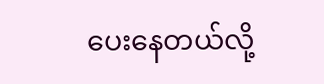ပေးနေတယ်လို့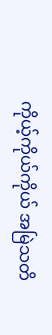ကိုယ့်ကိုယ်ကိုယ် အမြဲသတိ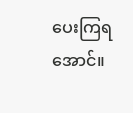ပေးကြရအောင်။